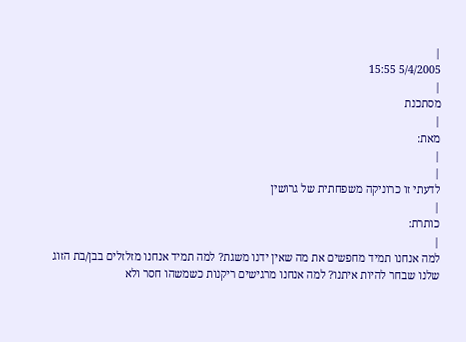|
5/4/2005 15:55
|
מסתכנת
|
מאת:
|
|
לדעתי זו כרוניקה משפחתית של גרושין
|
כותרת:
|
למה אנחנו תמיד מחפשים את מה שאין ידנו משגת? למה תמיד אנחנו מזלזלים בבן/בת הזוג שלנו שבחר להיות איתנו? למה אנחנו מרגישים ריקנות כשמשהו חסר ולא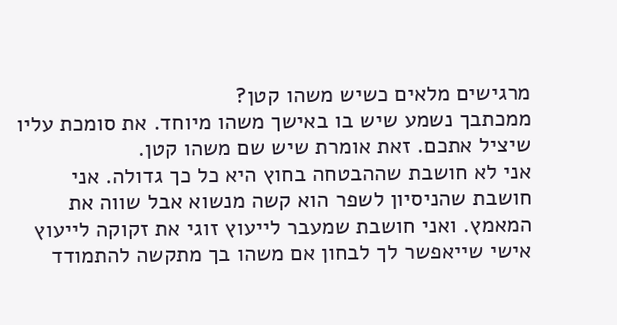מרגישים מלאים כשיש משהו קטן?
ממכתבך נשמע שיש בו באישך משהו מיוחד. את סומכת עליו שיציל אתכם. זאת אומרת שיש שם משהו קטן.
אני לא חושבת שההבטחה בחוץ היא כל כך גדולה. אני חושבת שהניסיון לשפר הוא קשה מנשוא אבל שווה את המאמץ. ואני חושבת שמעבר לייעוץ זוגי את זקוקה לייעוץ אישי שייאפשר לך לבחון אם משהו בך מתקשה להתמודד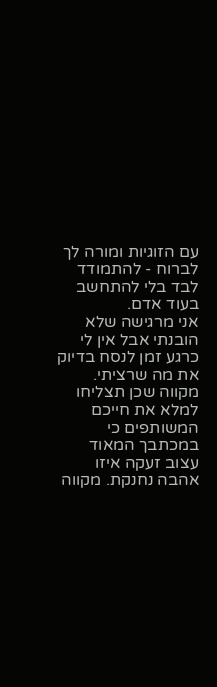עם הזוגיות ומורה לך לברוח - להתמודד לבד בלי להתחשב בעוד אדם.
אני מרגישה שלא הובנתי אבל אין לי כרגע זמן לנסח בדיוק את מה שרציתי.
מקווה שכן תצליחו למלא את חייכם המשותפים כי במכתבך המאוד עצוב זעקה איזו אהבה נחנקת. מקווה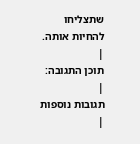שתצליחו להחיות אותה.
|
תוכן התגובה:
|
תגובות נוספות
|